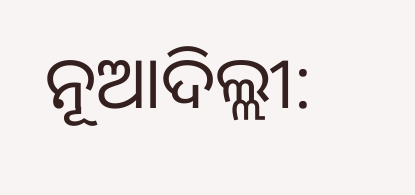ନୂଆଦିଲ୍ଲୀ: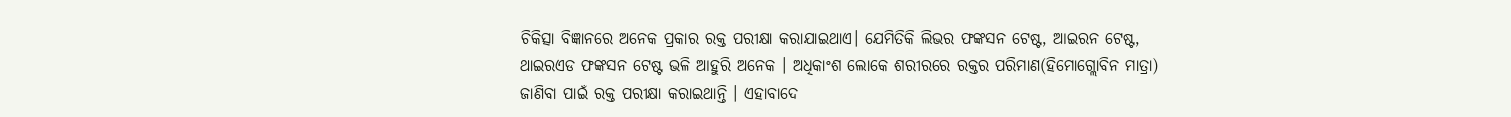ଚିକିତ୍ସା ବିଜ୍ଞାନରେ ଅନେକ ପ୍ରକାର ରକ୍ତ ପରୀକ୍ଷା କରାଯାଇଥାଏ। ଯେମିତିକି ଲିଭର ଫଙ୍କସନ ଟେଷ୍ଟ, ଆଇରନ ଟେଷ୍ଟ, ଥାଇରଏଡ ଫଙ୍କସନ ଟେଷ୍ଟ ଭଳି ଆହୁରି ଅନେକ । ଅଧିକାଂଶ ଲୋକେ ଶରୀରରେ ରକ୍ତର ପରିମାଣ(ହିମୋଗ୍ଲୋବିନ ମାତ୍ରା) ଜାଣିବା ପାଇଁ ରକ୍ତ ପରୀକ୍ଷା କରାଇଥାନ୍ତି । ଏହାବାଦେ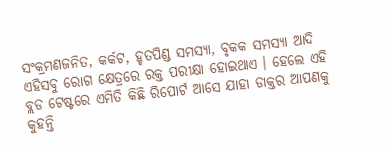ସଂକ୍ରମଣଜନିତ, କର୍କଟ, ହୃତପିଣ୍ଡ ସମସ୍ୟା, ବୃକକ ସମସ୍ୟା ଆଦି ଏହିସବୁ ରୋଗ କ୍ଷେତ୍ରରେ ରକ୍ତ ପରୀକ୍ଷା ହୋଇଥାଏ । ହେଲେ ଏହି ବ୍ଲଡ ଟେଷ୍ଟରେ ଏମିତି କିଛି ରିପୋର୍ଟ ଆସେ ଯାହା ଡାକ୍ତର ଆପଣକୁ କୁହନ୍ତି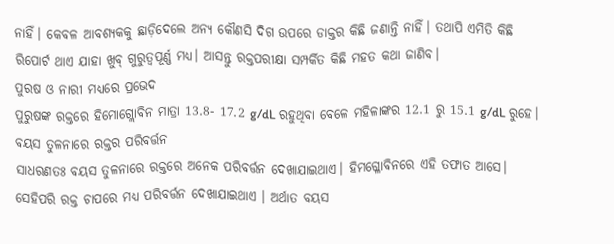ନାହିଁ। କେବଳ ଆବଶ୍ୟକକୁ ଛାଡ଼ିଦେଲେ ଅନ୍ୟ କୌଣସି ଦିଗ ଉପରେ ଡାକ୍ତର କିଛି ଜଣାନ୍ତି ନାହିଁ। ତଥାପି ଏମିତି କିଛି ରିପୋର୍ଟ ଥାଏ ଯାହା ଖୁବ୍ ଗୁରୁତ୍ୱପୂର୍ଣ୍ଣ ମଧ୍ୟ। ଆସନ୍ତୁ ରକ୍ତପରୀକ୍ଷା ସମ୍ପର୍କିତ କିଛି ମହତ କଥା ଜାଣିବ।
ପୁରଷ ଓ ନାରୀ ମଧ୍ୟରେ ପ୍ରଭେଦ
ପୁରୁଷଙ୍କ ରକ୍ତରେ ହିମୋଗ୍ଲୋବିନ ମାତ୍ରା 13.8- 17.2 g/dL ରହୁଥିବା ବେଳେ ମହିଳାଙ୍କର 12.1 ରୁ 15.1 g/dL ରୁହେ।
ବୟସ ତୁଳନାରେ ରକ୍ତର ପରିବର୍ତ୍ତନ
ସାଧରଣତଃ ବୟସ ତୁଳନାରେ ରକ୍ତରେ ଅନେକ ପରିବର୍ତ୍ତନ ଦେଖାଯାଇଥାଏ। ହିମଗ୍ଳୋବିନରେ ଏହି ତଫାତ ଆସେ। ସେହିପରି ରକ୍ତ ଚାପରେ ମଧ୍ୟ ପରିବର୍ତ୍ତନ ଦେଖାଯାଇଥାଏ । ଅର୍ଥାତ ବୟସ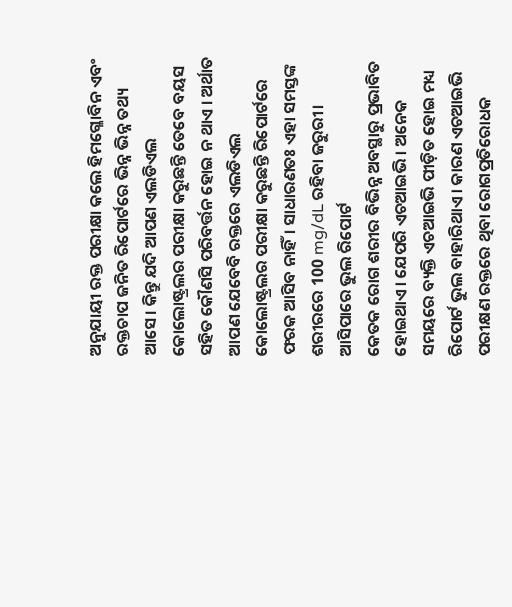ଅନୁଯାୟୀ ରକ୍ତ ପରୀକ୍ଷା କଲେ ହିମଗ୍ଳୋବିନ ଏବଂ ରକ୍ତଚାପ ଜନିତ ରିପୋର୍ଟରେ ଭିନ୍ନ ଭିନ୍ନ ତଥ୍ୟ ଆସେ। କିନ୍ତୁ ଯଦି ଆପଣ ଏଲଡିଏଲ କୋଲୋଷ୍ଟ୍ରଲର ପରୀକ୍ଷା କରୁଛନ୍ତି ତେବେ ବୟସ ସହିତ କୌଣସି ପରିବର୍ତ୍ତନ ହୋଇ ନ ଥାଏ । ଅର୍ଥାତ ଆପଣ ଯେବେବି ରକ୍ତରେ ଏଲଡିଏଲ କୋଲୋଷ୍ଟ୍ରଲର ପରୀକ୍ଷା କରୁଛନ୍ତି ରିପୋର୍ଟରେ ଫରକ ଆସିବ ନାହିଁ। ସାଧାରଣତଃ ଏହା ସମସ୍ତଙ୍କ ଶରୀରରେ 100 mg/dL ରହିବା ଜରୁରୀ।
ଆସିପାରେ ଭୁଲ ରିପୋର୍ଟ
କେତକ ରୋଗ ଶରୀର ବିଭିନ୍ନ ଅବସ୍ଥାରୁ ପ୍ରଭାବିତ ହୋଇଥାଏ। ଯେପରି ଏଚଆଇଭି । ଅନେକ ସମୟରେ ବ୍ୟକ୍ତି ଏଚଆଇଭି ପୀଡ଼ିତ ହୋଇ ମଧ୍ୟ ରିପୋର୍ଟ ଭୁଲ ବାହାରିଥାଏ । କାରଣ ଏଚଆଇଭି ପରୀକ୍ଷଣ ରକ୍ତରେ ଥିବା ରୋଗପ୍ରତିରୋଧକ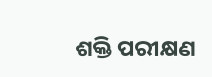ଶକ୍ତି ପରୀକ୍ଷଣ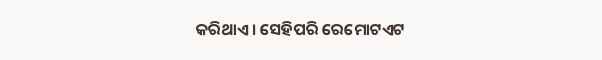କରିଥାଏ। ସେହିପରି ରେମୋଟଏଟ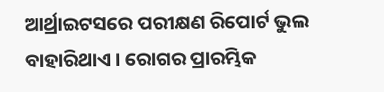ଆର୍ଥ୍ରାଇଟସରେ ପରୀକ୍ଷଣ ରିପୋର୍ଟ ଭୁଲ ବାହାରିଥାଏ । ରୋଗର ପ୍ରାରମ୍ଭିକ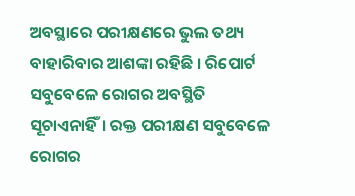ଅବସ୍ଥାରେ ପରୀକ୍ଷଣରେ ଭୁଲ ତଥ୍ୟ ବାହାରିବାର ଆଶଙ୍କା ରହିଛି । ରିପୋର୍ଟ ସବୁବେଳେ ରୋଗର ଅବସ୍ଥିତି ସୂଚାଏନାହିଁ। ରକ୍ତ ପରୀକ୍ଷଣ ସବୁବେଳେ ରୋଗର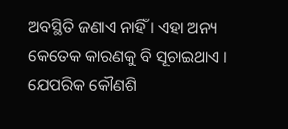ଅବସ୍ଥିତି ଜଣାଏ ନାହିଁ । ଏହା ଅନ୍ୟ କେତେକ କାରଣକୁ ବି ସୂଚାଇଥାଏ । ଯେପରିକ କୌଣଶି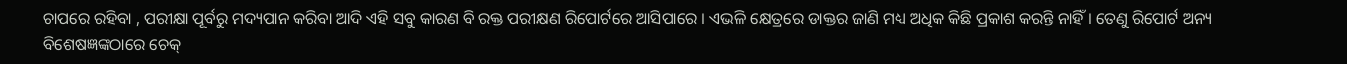ଚାପରେ ରହିବା , ପରୀକ୍ଷା ପୂର୍ବରୁ ମଦ୍ୟପାନ କରିବା ଆଦି ଏହି ସବୁ କାରଣ ବି ରକ୍ତ ପରୀକ୍ଷଣ ରିପୋର୍ଟରେ ଆସିପାରେ । ଏଭଳି କ୍ଷେତ୍ରରେ ଡାକ୍ତର ଜାଣି ମଧ୍ୟ ଅଧିକ କିଛି ପ୍ରକାଶ କରନ୍ତି ନାହିଁ । ତେଣୁ ରିପୋର୍ଟ ଅନ୍ୟ ବିଶେଷଜ୍ଞଙ୍କଠାରେ ଚେକ୍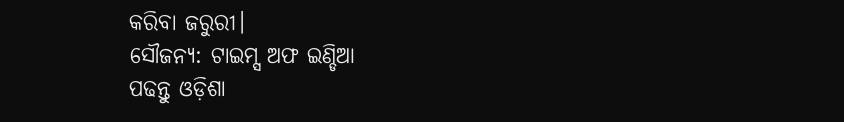କରିବା ଜରୁରୀ।
ସୌଜନ୍ୟ: ଟାଇମ୍ସ ଅଫ ଇଣ୍ଡିଆ
ପଢନ୍ତୁ ଓଡ଼ିଶା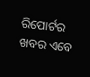ରିପୋର୍ଟର ଖବର ଏବେ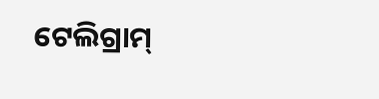ଟେଲିଗ୍ରାମ୍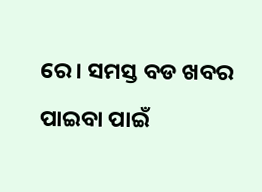ରେ। ସମସ୍ତ ବଡ ଖବର ପାଇବା ପାଇଁ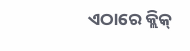ଏଠାରେ କ୍ଲିକ୍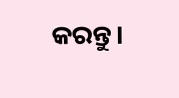କରନ୍ତୁ।